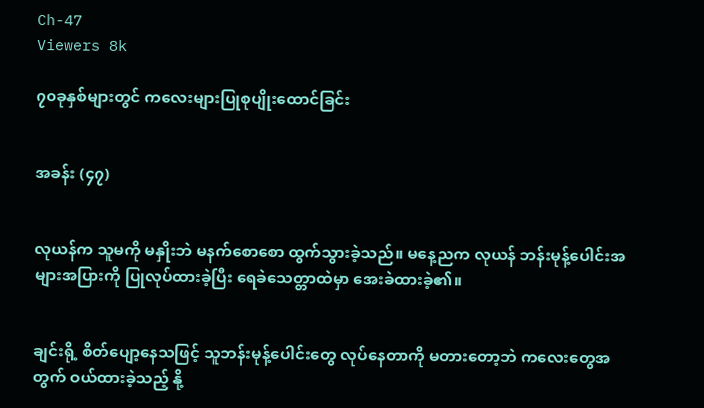Ch-47
Viewers 8k

၇၀ခုနှစ်များတွင် ကလေးများပြုစုပျိုးထောင်ခြင်း


အခန်း (၄၇)


လုယန်က သူမကို မနှိုးဘဲ မနက်စောစော ထွက်သွားခဲ့သည်။ မနေ့ညက လုယန် ဘန်းမုန့်ပေါင်းအများအပြားကို ပြုလုပ်ထားခဲ့ပြီး ရေခဲသေတ္တာထဲမှာ အေးခဲထားခဲ့၏။


ချင်းရို့ စိတ်ပျော့နေသဖြင့် သူဘန်းမုန့်ပေါင်းတွေ လုပ်နေတာကို မတားတော့ဘဲ ကလေးတွေအတွက် ဝယ်ထားခဲ့သည့် နို့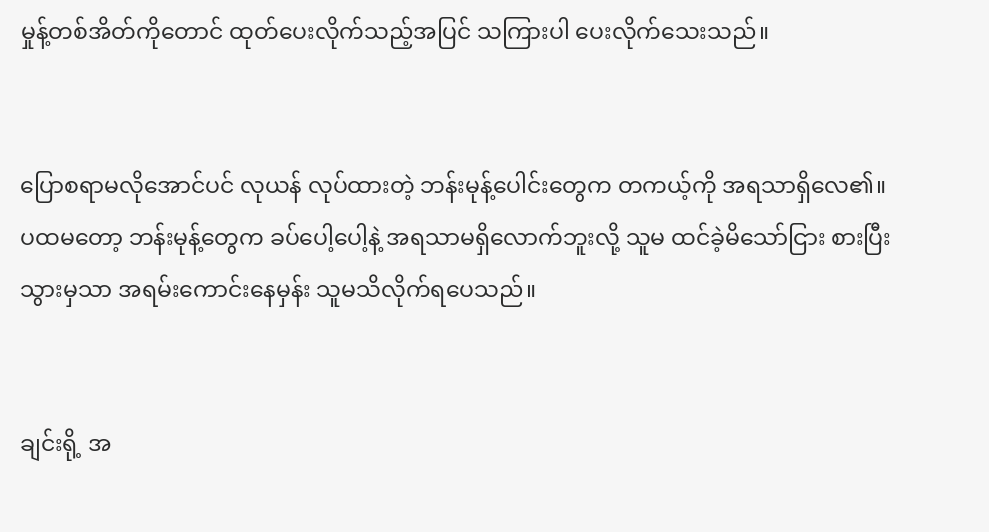မှုန့်တစ်အိတ်ကိုတောင် ထုတ်ပေးလိုက်သည့်အပြင် သကြားပါ ပေးလိုက်သေးသည်။


ပြောစရာမလိုအောင်ပင် လုယန် လုပ်ထားတဲ့ ဘန်းမုန့်ပေါင်းတွေက တကယ့်ကို အရသာရှိလေ၏။ ပထမတော့ ဘန်းမုန့်တွေက ခပ်ပေါ့ပေါ့နဲ့ အရသာမရှိလောက်ဘူးလို့ သူမ ထင်ခဲ့မိသော်ငြား စားပြီးသွားမှသာ အရမ်းကောင်းနေမှန်း သူမသိလိုက်ရပေသည်။


ချင်းရို့ အ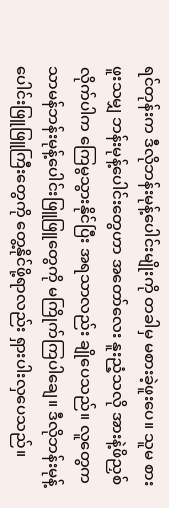ရင်တုန်းက ဒီလိုဘန်းမုန့်ပေါင်းမျိုးကို တခါမှ မစားခဲ့ဖူးပေ။ သူမ စားဖူးသမျှ ဘန်းမုန့်ပေါင်းတွေဟာ အတော်လေး နူးညံ့သလို အားနဲ့ဖိညှစ်လိုက်ပါက ကြေမွသွားနိုင်ပြီး အရသာလည်း ချိုပေသည်။ လူတွေက သာမန်ဘန်းမုန့်ပေါင်းဖြူဖြူတွေကို မကြိုက်ကြပါချေ။ ဒီလိုဘန်းမုန့်ပေါင်းဖြူဖြူကြီးတွေကို တွေ့နိုင်ဖို့ရာလည်း ရှားပါးလှပေသည်။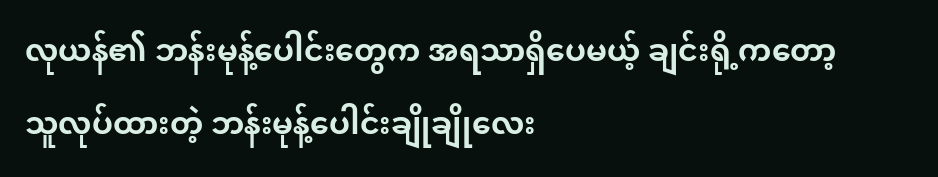လုယန်၏ ဘန်းမုန့်ပေါင်းတွေက အရသာရှိပေမယ့် ချင်းရို့ကတော့ သူလုပ်ထားတဲ့ ဘန်းမုန့်ပေါင်းချိုချိုလေး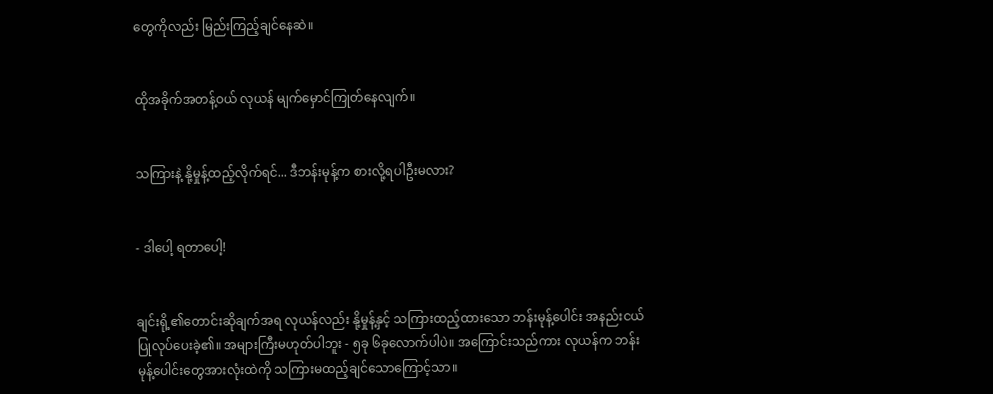တွေကိုလည်း မြည်းကြည့်ချင်နေဆဲ။


ထိုအခိုက်အတန့်ဝယ် လုယန် မျက်မှောင်ကြုတ်နေလျက်။


သကြားနဲ့ နို့မှုန့်ထည့်လိုက်ရင်... ဒီဘန်းမုန့်က စားလို့ရပါဦးမလား?


- ဒါပေါ့ ရတာပေါ့!


ချင်းရို့၏တောင်းဆိုချက်အရ လုယန်လည်း နို့မှုန့်နှင့် သကြားထည့်ထားသော ဘန်းမုန့်ပေါင်း အနည်းငယ် ပြုလုပ်ပေးခဲ့၏။ အများကြီးမဟုတ်ပါဘူး - ၅ခု ၆ခုလောက်ပါပဲ။ အကြောင်းသည်ကား လုယန်က ဘန်းမုန့်ပေါင်းတွေအားလုံးထဲကို သကြားမထည့်ချင်သောကြောင့်သာ။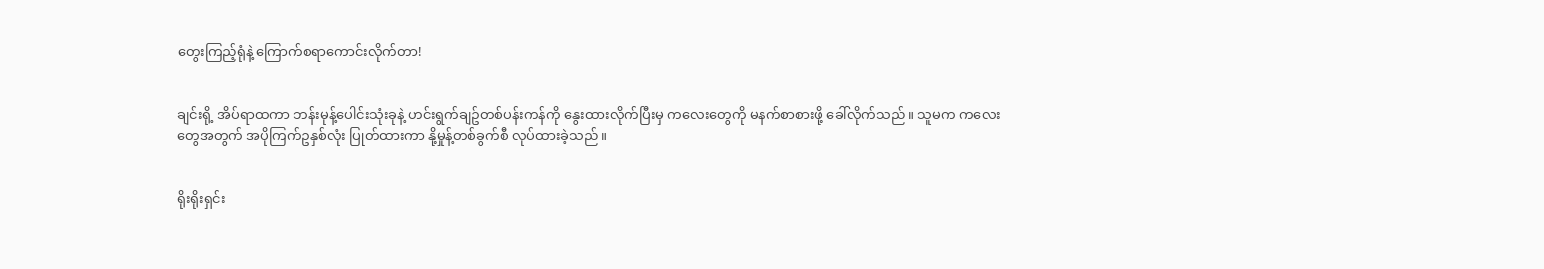တွေးကြည့်ရုံနဲ့ ကြောက်စရာကောင်းလိုက်တာ!


ချင်းရို့ အိပ်ရာထကာ ဘန်းမုန့်ပေါင်းသုံးခုနဲ့ ဟင်းရွက်ချဥ်တစ်ပန်းကန်ကို နွေးထားလိုက်ပြီးမှ ကလေးတွေကို မနက်စာစားဖို့ ခေါ်လိုက်သည်။ သူမက ကလေးတွေအတွက် အပိုကြက်ဥနှစ်လုံး ပြုတ်ထားကာ နို့မှုန့်တစ်ခွက်စီ လုပ်ထားခဲ့သည်။


ရိုးရိုးရှင်း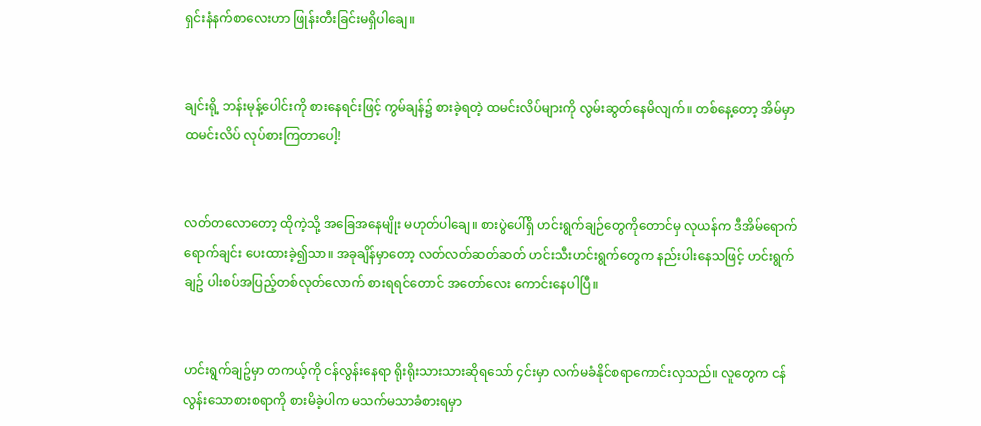ရှင်းနံနက်စာလေးဟာ ဖြုန်းတီးခြင်းမရှိပါချေ။


ချင်းရို့ ဘန်းမုန့်ပေါင်းကို စားနေရင်းဖြင့် ကွမ်ချန်၌ စားခဲ့ရတဲ့ ထမင်းလိပ်များကို လွမ်းဆွတ်နေမိလျက်။ တစ်နေ့တော့ အိမ်မှာ ထမင်းလိပ် လုပ်စားကြတာပေါ့!


လတ်တလောတော့ ထိုကဲ့သို့ အခြေအနေမျိုး မဟုတ်ပါချေ။ စားပွဲပေါ်ရှိ ဟင်းရွက်ချဉ်တွေကိုတောင်မှ လုယန်က ဒီအိမ်ရောက်ရောက်ချင်း ပေးထားခဲ့၍သာ။ အခုချိန်မှာတော့ လတ်လတ်ဆတ်ဆတ် ဟင်းသီးဟင်းရွက်တွေက နည်းပါးနေသဖြင့် ဟင်းရွက်ချဥ် ပါးစပ်အပြည့်တစ်လုတ်လောက် စားရရင်တောင် အတော်လေး ကောင်းနေပါပြီ။


ဟင်းရွက်ချဥ်မှာ တကယ့်ကို ငန်လွန်းနေရာ ရိုးရိုးသားသားဆိုရသော် ၄င်းမှာ လက်မခံနိုင်စရာကောင်းလှသည်။ လူတွေက ငန်လွန်းသောစားစရာကို စားမိခဲ့ပါက မသက်မသာခံစားရမှာ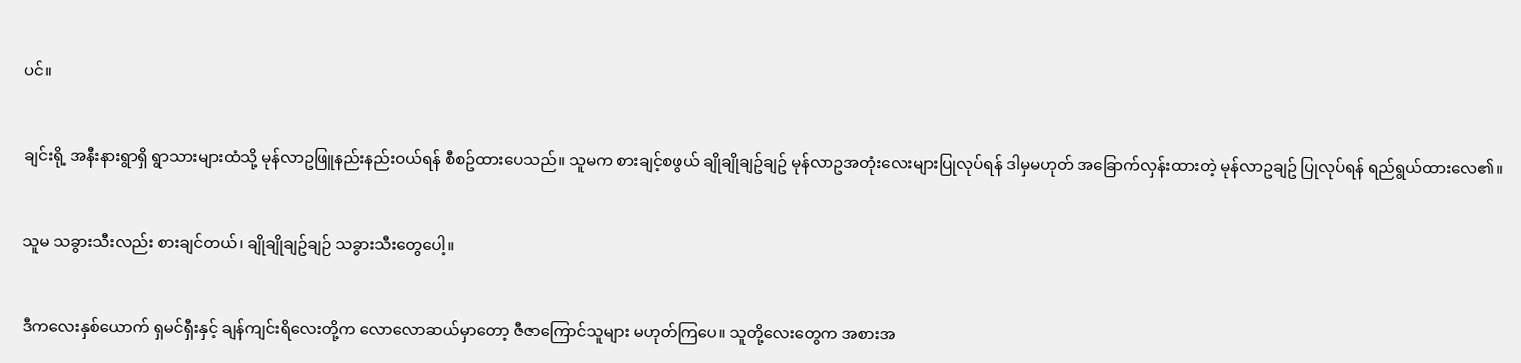ပင်။


ချင်းရို့ အနီးနားရွာရှိ ရွာသားများထံသို့ မုန်လာဥဖြူနည်းနည်းဝယ်ရန် စီစဥ်ထားပေသည်။ သူမက စားချင့်စဖွယ် ချိုချိုချဥ်ချဥ် မုန်လာဥအတုံးလေးများပြုလုပ်ရန် ဒါမှမဟုတ် အခြောက်လှန်းထားတဲ့ မုန်လာဥချဥ် ပြုလုပ်ရန် ရည်ရွယ်ထားလေ၏။


သူမ သခွားသီးလည်း စားချင်တယ်၊ ချိုချိုချဥ်ချဉ် သခွားသီးတွေပေါ့။


ဒီကလေးနှစ်ယောက် ရှမင်ရှီးနှင့် ချန်ကျင်းရိလေးတို့က လောလောဆယ်မှာတော့ ဇီဇာကြောင်သူများ မဟုတ်ကြပေ။ သူတို့လေးတွေက အစားအ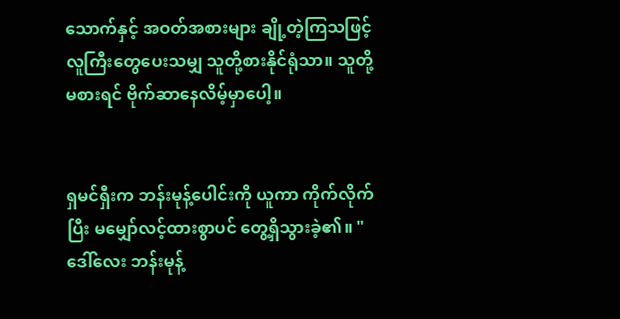သောက်နှင့် အဝတ်အစားများ ချို့တဲ့ကြသဖြင့် လူကြီးတွေပေးသမျှ သူတို့စားနိုင်ရုံသာ။ သူတို့မစားရင် ဗိုက်ဆာနေလိမ့်မှာပေါ့။


ရှမင်ရှီးက ဘန်းမုန့်ပေါင်းကို ယူကာ ကိုက်လိုက်ပြီး မမျှော်လင့်ထားစွာပင် တွေ့ရှိသွားခဲ့၏။ "ဒေါ်လေး ဘန်းမုန့်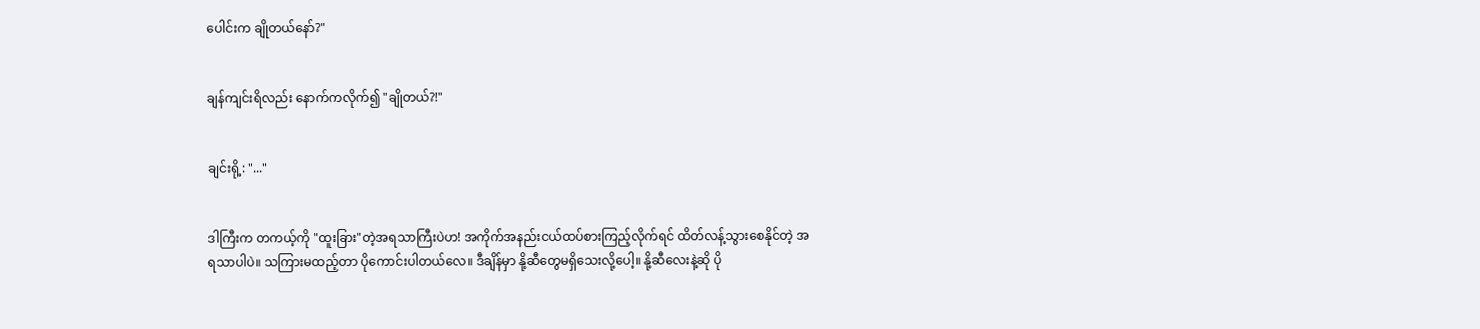ပေါင်းက ချိုတယ်နော်?"


ချန်ကျင်းရိလည်း နောက်ကလိုက်၍ "ချိုတယ်?!"


ချင်းရို့: "..."


ဒါကြီးက တကယ့်ကို "ထူးခြား"တဲ့အရသာကြီးပဲဟ! အကိုက်အနည်းငယ်ထပ်စားကြည့်လိုက်ရင် ထိတ်လန့်သွားစေနိုင်တဲ့ အရသာပါပဲ။ သကြားမထည့်တာ ပိုကောင်းပါတယ်လေ။ ဒီချိန်မှာ နို့ဆီတွေမရှိသေးလို့ပေါ့။ နို့ဆီလေးနဲ့ဆို ပို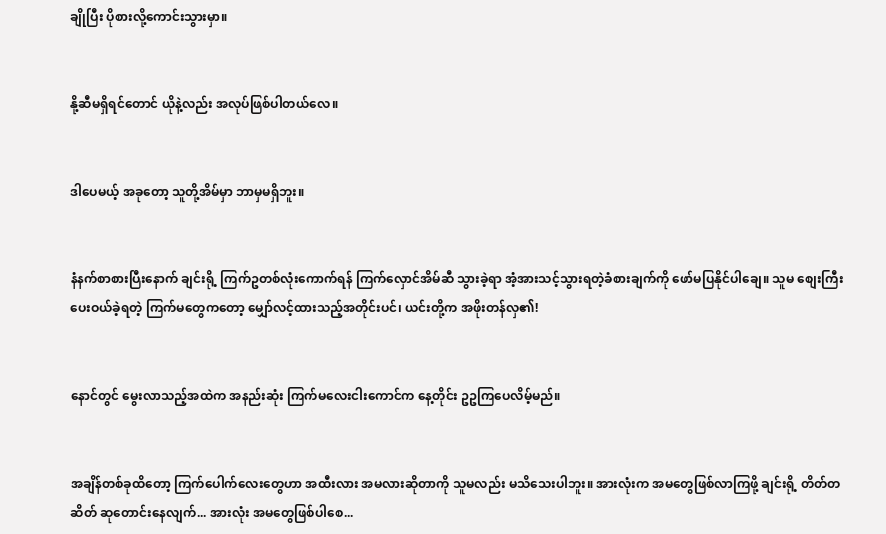ချိုပြီး ပိုစားလို့ကောင်းသွားမှာ။


နို့ဆီမရှိရင်တောင် ယိုနဲ့လည်း အလုပ်ဖြစ်ပါတယ်လေ။


ဒါပေမယ့် အခုတော့ သူတို့အိမ်မှာ ဘာမှမရှိဘူး။


နံနက်စာစားပြီးနောက် ချင်းရို့ ကြက်ဥတစ်လုံးကောက်ရန် ကြက်လှောင်အိမ်ဆီ သွားခဲ့ရာ အံ့အားသင့်သွားရတဲ့ခံစားချက်ကို ဖော်မပြနိုင်ပါချေ။ သူမ စျေးကြီးပေးဝယ်ခဲ့ရတဲ့ ကြက်မတွေကတော့ မျှော်လင့်ထားသည့်အတိုင်းပင်၊ ယင်းတို့က အဖိုးတန်လှ၏!


နောင်တွင် မွေးလာသည့်အထဲက အနည်းဆုံး ကြက်မလေးငါးကောင်က နေ့တိုင်း ဥဥကြပေလိမ့်မည်။


အချိန်တစ်ခုထိတော့ ကြက်ပေါက်လေးတွေဟာ အထီးလား အမလားဆိုတာကို သူမလည်း မသိသေးပါဘူး။ အားလုံးက အမတွေဖြစ်လာကြဖို့ ချင်းရို့ တိတ်တဆိတ် ဆုတောင်းနေလျက်... အားလုံး အမတွေဖြစ်ပါစေ...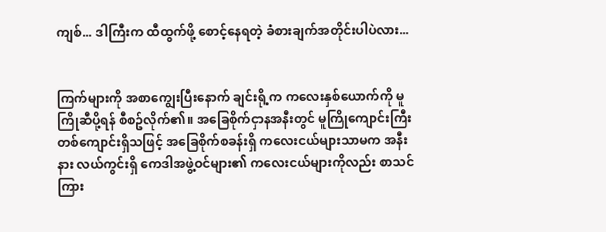ကျစ်... ဒါကြီးက ထီထွက်ဖို့ စောင့်နေရတဲ့ ခံစားချက်အတိုင်းပါပဲလား...


ကြက်များကို အစာကျွေးပြီးနောက် ချင်းရို့က ကလေးနှစ်ယောက်ကို မူကြိုဆီပို့ရန် စီစဥ်လိုက်၏။ အခြေစိုက်ငှာနအနီးတွင် မူကြိုကျောင်းကြီးတစ်ကျောင်းရှိသဖြင့် အခြေစိုက်စခန်းရှိ ကလေးငယ်များသာမက အနီးနား လယ်ကွင်းရှိ ကေဒါအဖွဲ့ဝင်များ၏ ကလေးငယ်များကိုလည်း စာသင်ကြား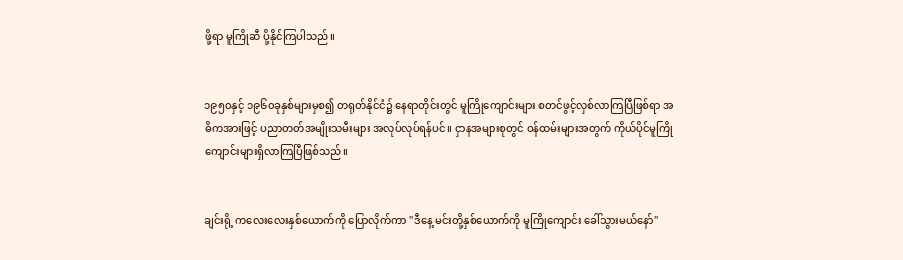ဖို့ရာ မူကြိုဆီ ပို့နိုင်ကြပါသည်။


၁၉၅၀နှင့် ၁၉၆၀ခုနှစ်များမှစ၍ တရုတ်နိုင်ငံ၌ နေရာတိုင်းတွင် မူကြိုကျောင်းများ စတင်ဖွင့်လှစ်လာကြပြီဖြစ်ရာ အဓိကအားဖြင့် ပညာတတ်အမျိုးသမီးများ အလုပ်လုပ်ရန်ပင်။ ငှာနအများစုတွင် ဝန်ထမ်းများအတွက် ကိုယ်ပိုင်မူကြိုကျောင်းများရှိလာကြပြီဖြစ်သည်။


ချင်းရို့ ကလေးလေးနှစ်ယောက်ကို ပြောလိုက်ကာ "ဒီနေ့ မင်းတို့နှစ်ယောက်ကို မူကြိုကျောင်း ခေါ်သွားမယ်နော်"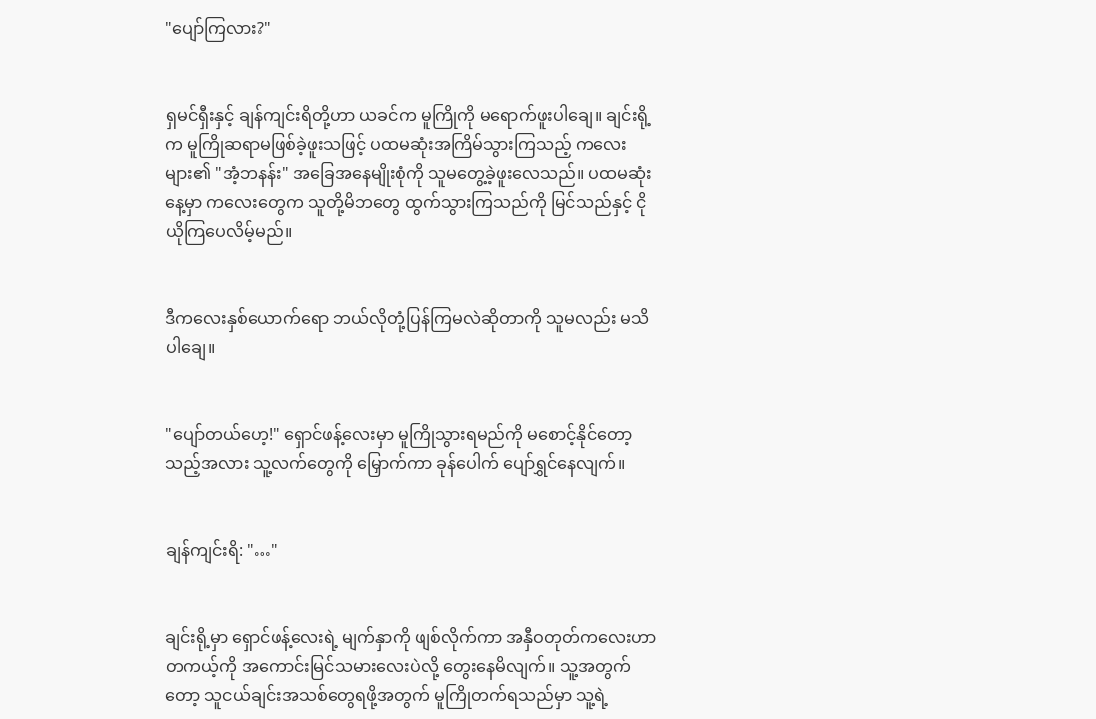"ပျော်ကြလား?"


ရှမင်ရှီးနှင့် ချန်ကျင်းရိတို့ဟာ ယခင်က မူကြိုကို မရောက်ဖူးပါချေ။ ချင်းရို့က မူကြိုဆရာမဖြစ်ခဲ့ဖူးသဖြင့် ပထမဆုံးအကြိမ်သွားကြသည့် ကလေးများ၏ "အံ့ဘနန်း" အခြေအနေမျိုးစုံကို သူမတွေ့ခဲ့ဖူးလေသည်။ ပထမဆုံးနေ့မှာ ကလေးတွေက သူတို့မိဘတွေ ထွက်သွားကြသည်ကို မြင်သည်နှင့် ငိုယိုကြပေလိမ့်မည်။


ဒီကလေးနှစ်ယောက်ရော ဘယ်လိုတုံ့ပြန်ကြမလဲဆိုတာကို သူမလည်း မသိပါချေ။


"ပျော်တယ်ဟေ့!" ရှောင်ဖန့်လေးမှာ မူကြိုသွားရမည်ကို မစောင့်နိုင်တော့သည့်အလား သူ့လက်တွေကို မြှောက်ကာ ခုန်ပေါက် ပျော်ရွှင်နေလျက်။


ချန်ကျင်းရိ: "…"


ချင်းရို့မှာ ရှောင်ဖန့်လေးရဲ့ မျက်နှာကို ဖျစ်လိုက်ကာ အနှီဝတုတ်ကလေးဟာ တကယ့်ကို အကောင်းမြင်သမားလေးပဲလို့ တွေးနေမိလျက်။ သူ့အတွက်တော့ သူငယ်ချင်းအသစ်တွေရဖို့အတွက် မူကြိုတက်ရသည်မှာ သူ့ရဲ့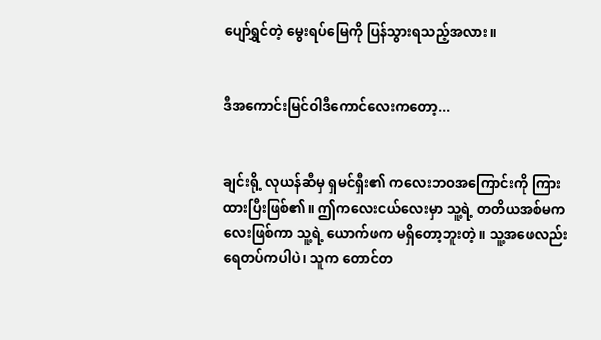ပျော်ရွှင်တဲ့ မွေးရပ်မြေကို ပြန်သွားရသည့်အလား။


ဒီအကောင်းမြင်ဝါဒီကောင်လေးကတော့...


ချင်းရို့ လုယန်ဆီမှ ရှမင်ရှီး၏ ကလေးဘဝအကြောင်းကို ကြားထားပြီးဖြစ်၏။ ဤကလေးငယ်လေးမှာ သူ့ရဲ့ တတိယအစ်မကလေးဖြစ်ကာ သူ့ရဲ့ ယောက်ဖက မရှိတော့ဘူးတဲ့။ သူ့အဖေလည်း ရေတပ်ကပါပဲ၊ သူက တောင်တ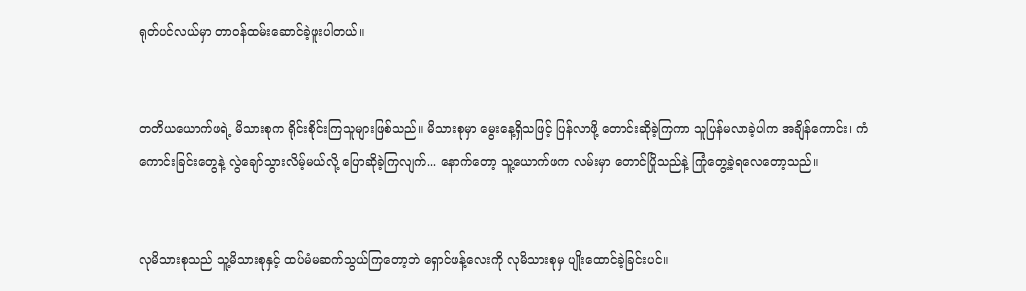ရုတ်ပင်လယ်မှာ တာဝန်ထမ်းဆောင်ခဲ့ဖူးပါတယ်။


တတိယယောက်ဖရဲ့ မိသားစုက ရိုင်းစိုင်းကြသူများဖြစ်သည်။ မိသားစုမှာ မွေးနေ့ရှိသဖြင့် ပြန်လာဖို့ တောင်းဆိုခဲ့ကြကာ သူပြန်မလာခဲ့ပါက အချိန်ကောင်း၊ ကံကောင်းခြင်းတွေနဲ့ လွဲချော်သွားလိမ့်မယ်လို့ ပြောဆိုခဲ့ကြလျက်... နောက်တော့ သူ့ယောက်ဖက လမ်းမှာ တောင်ပြိုသည်နဲ့ ကြုံတွေ့ခဲ့ရလေတော့သည်။


လုမိသားစုသည် သူ့မိသားစုနှင့် ထပ်မံမဆက်သွယ်ကြတော့ဘဲ ရှောင်ဖန့်လေးကို လုမိသားစုမှ ပျိုးထောင်ခဲ့ခြင်းပင်။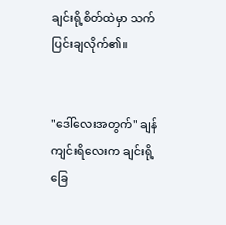ချင်းရို့စိတ်ထဲမှာ သက်ပြင်းချလိုက်၏။


"ဒေါ်လေးအတွက်" ချန်ကျင်းရိလေးက ချင်းရို့ ခြေ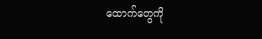ထောက်တွေကို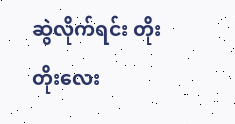ဆွဲလိုက်ရင်း တိုးတိုးလေး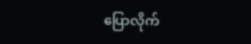ပြောလိုက်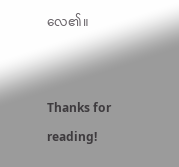လေ၏။


Thanks for reading!